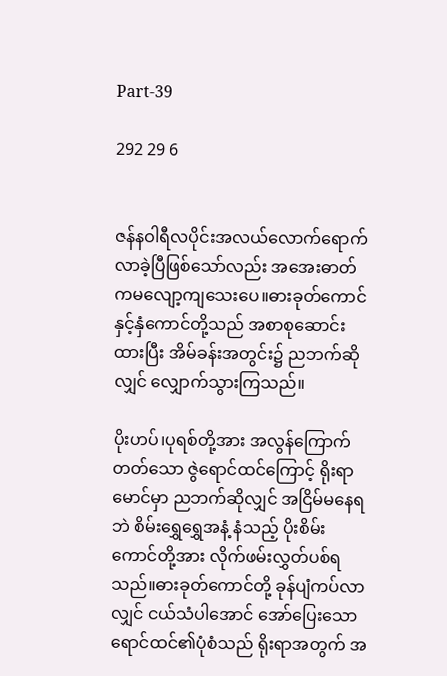Part-39

292 29 6


ဇန်နဝါရီလပိုင်းအလယ်လောက်ရောက်လာခဲ့ပြီဖြစ်သော်လည်း အအေးဓာတ်ကမလျော့ကျသေးပေ။ဓားခုတ်ကောင်နှင့်နှံကောင်တို့သည် အစာစုဆောင်းထားပြီး အိမ်ခန်းအတွင်း၌ ညဘက်ဆိုလျှင် လျှောက်သွားကြသည်။

ပိုးဟပ်၊ပုရစ်တို့အား အလွန်ကြောက်တတ်သော ဇွဲရောင်ထင်ကြောင့် ရိုးရာမောင်မှာ ညဘက်ဆိုလျှင် အငြိမ်မနေရဘဲ စိမ်းရွှေရွှေအနံ့ နံသည့် ပိုးစိမ်းကောင်တို့အား လိုက်ဖမ်းလွှတ်ပစ်ရသည်။ဓားခုတ်ကောင်တို့ ခုန်ပျံကပ်လာလျှင် ငယ်သံပါအောင် အော်ပြေးသော ရောင်ထင်၏ပုံစံသည် ရိုးရာအတွက် အ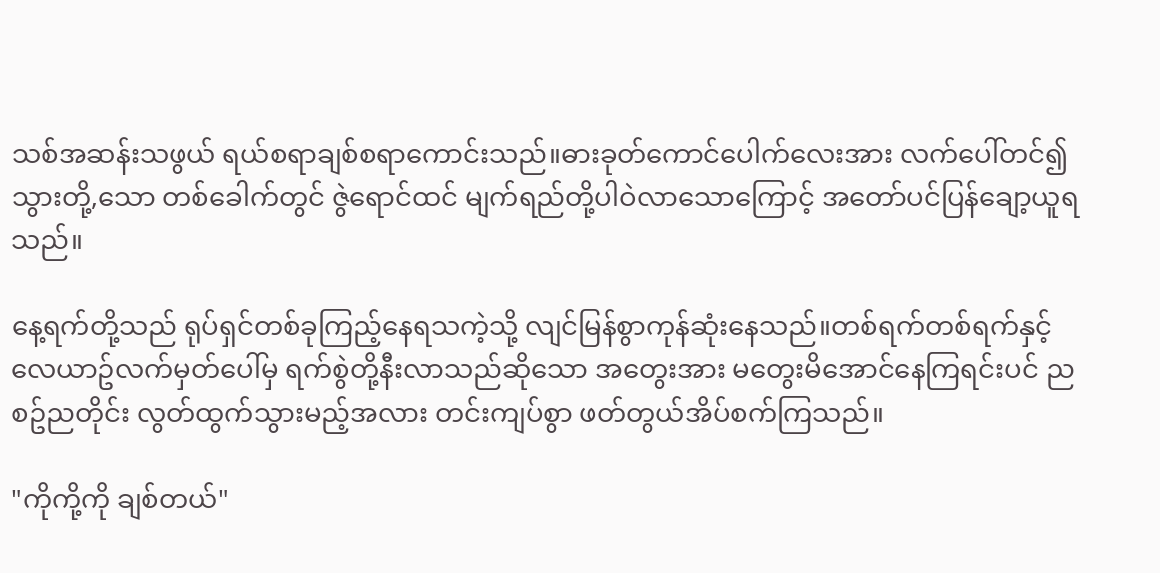သစ်အဆန်းသဖွယ် ရယ်စရာချစ်စရာကောင်းသည်။ဓားခုတ်ကောင်ပေါက်လေးအား လက်ပေါ်တင်၍ သွားတို့,သော တစ်ခေါက်တွင် ဇွဲရောင်ထင် မျက်ရည်တို့ပါဝဲလာသောကြောင့် အတော်ပင်ပြန်ချော့ယူရသည်။

နေ့ရက်တို့သည် ရုပ်ရှင်တစ်ခုကြည့်နေရသကဲ့သို့ လျင်မြန်စွာကုန်ဆုံးနေသည်။တစ်ရက်တစ်ရက်နှင့် လေယာဥ်လက်မှတ်ပေါ်မှ ရက်စွဲတို့နီးလာသည်ဆိုသော အတွေးအား မတွေးမိအောင်နေကြရင်းပင် ညစဥ်ညတိုင်း လွတ်ထွက်သွားမည့်အလား တင်းကျပ်စွာ ဖတ်တွယ်အိပ်စက်ကြသည်။

"ကိုကို့ကို ချစ်တယ်"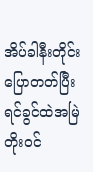အိပ်ခါနီးတိုင်းပြောတတ်ပြီး ရင်ခွင်ထဲအမြဲတိုးဝင်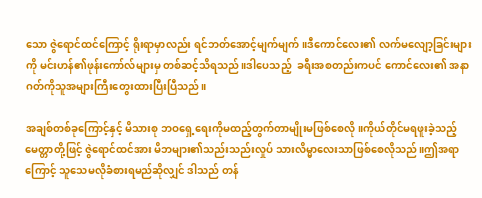သော ဇွဲရောင်ထင်ကြောင့် ရိုးရာမှာလည်း ရင်ဘတ်အောင့်မျက်မျက်။ဒီကောင်လေး၏ လက်မလျော့ခြင်းများကို မင်းဟန်၏ဖုန်းကော်လ်များမှ တစ်ဆင့်သိရသည်။ဒါပေသည့်  ခရီးအစတည်းကပင် ကောင်လေး၏ အနာဂတ်ကိုသူအများကြီးတွေးထားပြီးပြီသည်။

အချစ်တစ်ခုကြောင့်နှင့် မိသားစု ဘဝရှေ့ရေးကိုမထည့်တွက်တာမျိုးမဖြစ်စေလို။ကိုယ်တိုင်မရဖူးခဲ့သည့် မေတ္တာတို့ဖြင့် ဇွဲရောင်ထင်အား မိဘများ၏သည်းသည်းလှုပ် သားလိမ္မာလေးသာဖြစ်စေလိုသည်။ဤအရာကြောင့် သူသေမလိုခံစားရမည်ဆိုလျှင် ဒါသည် တန်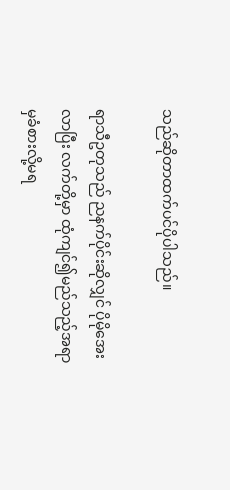သည်ဆိုတာထက်ပင်ပိုပါသည်။

ရာသီဥတုသည် ညနက်ပိုင်းဆိုလျှင် ပိုမိုအေးလာပြီး လက်တို့မှာ ထုံကျင်၍မည်သည့်အရာမှခံစားလို့မရ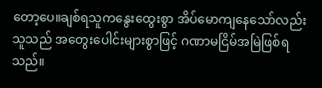တော့ပေ။ချစ်ရသူကနွေးထွေးစွာ အိပ်မောကျနေသော်လည်း သူသည် အတွေးပေါင်းများစွာဖြင့် ဂဏာမငြိမ်အမြဲဖြစ်ရသည်။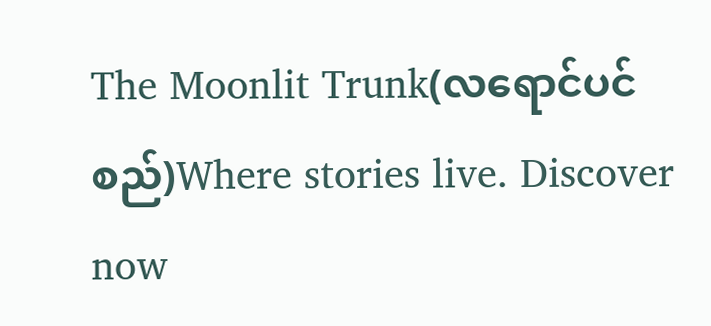The Moonlit Trunk(လရောင်ပင်စည်)Where stories live. Discover now